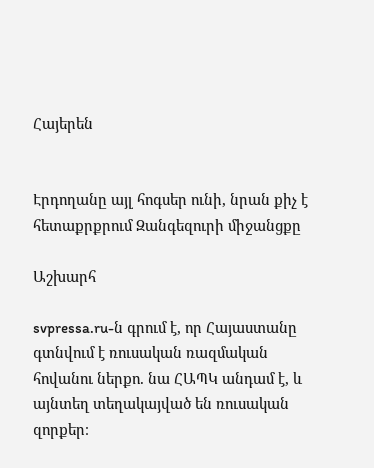Հայերեն


Էրդողանը այլ հոգսեր ունի, նրան քիչ է հետաքրքրում Զանգեզուրի միջանցքը

Աշխարհ

svpressa.ru-ն գրում է, որ Հայաստանը գտնվում է ռուսական ռազմական հովանու ներքո. նա ՀԱՊԿ անդամ է, և այնտեղ տեղակայված են ռուսական զորքեր։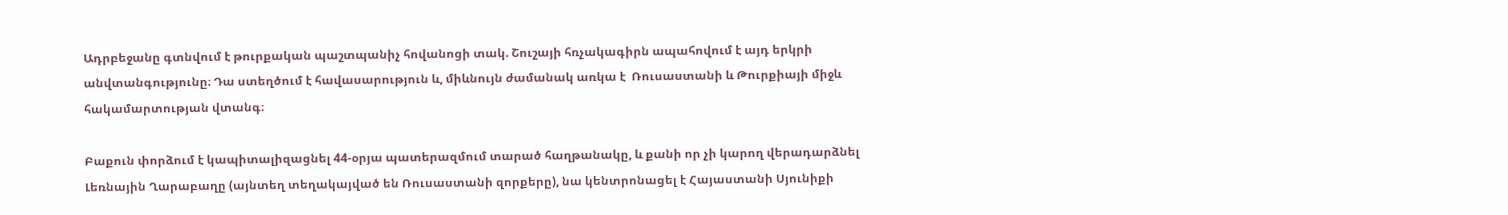Ադրբեջանը գտնվում է թուրքական պաշտպանիչ հովանոցի տակ. Շուշայի հռչակագիրն ապահովում է այդ երկրի անվտանգությունը։ Դա ստեղծում է հավասարություն և, միևնույն ժամանակ առկա է  Ռուսաստանի և Թուրքիայի միջև հակամարտության վտանգ։

Բաքուն փորձում է կապիտալիզացնել 44-օրյա պատերազմում տարած հաղթանակը, և քանի որ չի կարող վերադարձնել Լեռնային Ղարաբաղը (այնտեղ տեղակայված են Ռուսաստանի զորքերը), նա կենտրոնացել է Հայաստանի Սյունիքի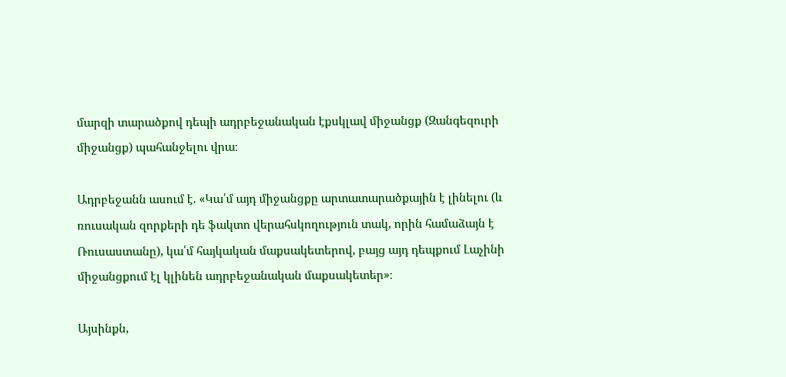մարզի տարածքով դեպի ադրբեջանական էքսկլավ միջանցք (Զանգեզուրի միջանցք) պահանջելու վրա։

Ադրբեջանն ասում է. «Կա՛մ այդ միջանցքը արտատարածքային է լինելու (և ռուսական զորքերի դե ֆակտո վերահսկողություն տակ, որին համաձայն է Ռուսաստանը), կա՛մ հայկական մաքսակետերով, բայց այդ դեպքում Լաչինի միջանցքում էլ կլինեն ադրբեջանական մաքսակետեր»։

Այսինքն,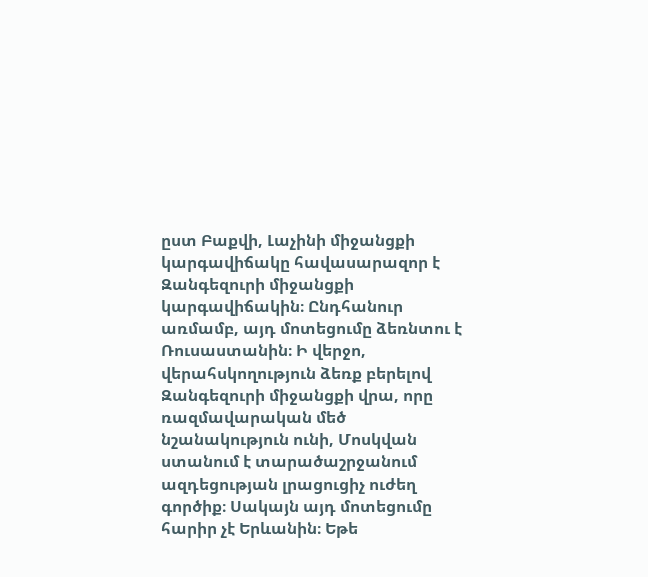ըստ Բաքվի, Լաչինի միջանցքի կարգավիճակը հավասարազոր է Զանգեզուրի միջանցքի կարգավիճակին։ Ընդհանուր առմամբ, այդ մոտեցումը ձեռնտու է Ռուսաստանին։ Ի վերջո, վերահսկողություն ձեռք բերելով Զանգեզուրի միջանցքի վրա, որը ռազմավարական մեծ նշանակություն ունի, Մոսկվան ստանում է տարածաշրջանում ազդեցության լրացուցիչ ուժեղ գործիք։ Սակայն այդ մոտեցումը հարիր չէ Երևանին։ Եթե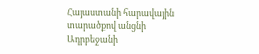Հայաստանի հարավային տարածքով անցնի Ադրբեջանի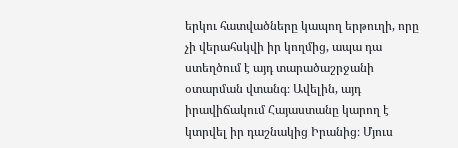երկու հատվածները կապող երթուղի, որը չի վերահսկվի իր կողմից, ապա դա ստեղծում է այդ տարածաշրջանի օտարման վտանգ։ Ավելին, այդ իրավիճակում Հայաստանը կարող է կտրվել իր դաշնակից Իրանից։ Մյուս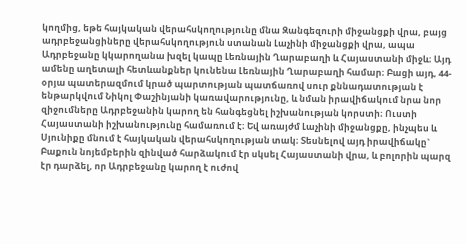կողմից, եթե հայկական վերահսկողությունը մնա Զանգեզուրի միջանցքի վրա, բայց ադրբեջանցիները վերահսկողություն ստանան Լաչինի միջանցքի վրա, ապա Ադրբեջանը կկարողանա խզել կապը Լեռնային Ղարաբաղի և Հայաստանի միջև։ Այդ ամենը աղետալի հետևանքներ կունենա Լեռնային Ղարաբաղի համար։ Բացի այդ, 44-օրյա պատերազմում կրած պարտության պատճառով սուր քննադատության է ենթարկվում Նիկոլ Փաշինյանի կառավարությունը, և նման իրավիճակում նրա նոր զիջումները Ադրբեջանին կարող են հանգեցնել իշխանության կորստի։ Ուստի Հայաստանի իշխանությունը համառում է։ Եվ առայժմ Լաչինի միջանցքը, ինչպես և Սյունիքը մնում է հայկական վերահսկողության տակ։ Տեսնելով այդ իրավիճակը` Բաքուն նոյեմբերին զինված հարձակում էր սկսել Հայաստանի վրա, և բոլորին պարզ էր դարձել, որ Ադրբեջանը կարող է ուժով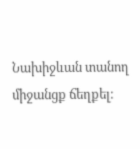Նախիջևան տանող միջանցք ճեղքել։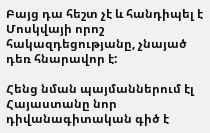Բայց դա հեշտ չէ և հանդիպել է Մոսկվայի որոշ հակազդեցությանը, չնայած դեռ հնարավոր է:

Հենց նման պայմաններում էլ Հայաստանը նոր դիվանագիտական գիծ է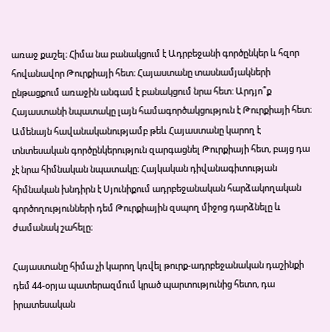առաջ քաշել։ Հիմա նա բանակցում է Ադրբեջանի գործընկեր և հզոր հովանավոր Թուրքիայի հետ։ Հայաստանը տասնամյակների ընթացքում առաջին անգամ է բանակցում նրա հետ: Արդյո՞ք Հայաստանի նպատակը լայն համագործակցություն է Թուրքիայի հետ։ Ամենայն հավանականությամբ թեև Հայաստանը կարող է տնտեսական գործընկերություն զարգացնել Թուրքիայի հետ, բայց դա չէ նրա հիմնական նպատակը։ Հայկական դիվանագիտության հիմնական խնդիրն է Սյունիքում ադրբեջանական հարձակողական գործողությունների դեմ Թուրքիային զսպող միջոց դարձնելը և ժամանակ շահելը։

Հայաստանը հիմա չի կարող կռվել թուրք-ադրբեջանական դաշինքի դեմ 44-օրյա պատերազմում կրած պարտությունից հետո, դա իրատեսական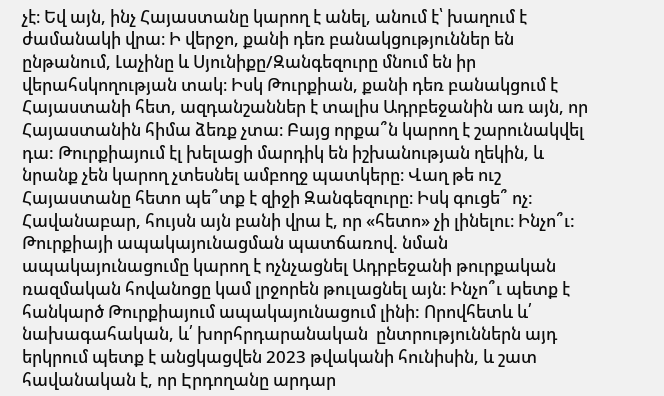չէ։ Եվ այն, ինչ Հայաստանը կարող է անել, անում է՝ խաղում է ժամանակի վրա։ Ի վերջո, քանի դեռ բանակցություններ են ընթանում, Լաչինը և Սյունիքը/Զանգեզուրը մնում են իր վերահսկողության տակ։ Իսկ Թուրքիան, քանի դեռ բանակցում է Հայաստանի հետ, ազդանշաններ է տալիս Ադրբեջանին առ այն, որ Հայաստանին հիմա ձեռք չտա։ Բայց որքա՞ն կարող է շարունակվել դա: Թուրքիայում էլ խելացի մարդիկ են իշխանության ղեկին, և նրանք չեն կարող չտեսնել ամբողջ պատկերը։ Վաղ թե ուշ Հայաստանը հետո պե՞տք է զիջի Զանգեզուրը։ Իսկ գուցե՞ ոչ: Հավանաբար, հույսն այն բանի վրա է, որ «հետո» չի լինելու։ Ինչո՞ւ: Թուրքիայի ապակայունացման պատճառով. նման ապակայունացումը կարող է ոչնչացնել Ադրբեջանի թուրքական ռազմական հովանոցը կամ լրջորեն թուլացնել այն։ Ինչո՞ւ պետք է հանկարծ Թուրքիայում ապակայունացում լինի: Որովհետև և՛ նախագահական, և՛ խորհրդարանական  ընտրություններն այդ երկրում պետք է անցկացվեն 2023 թվականի հունիսին, և շատ հավանական է, որ Էրդողանը արդար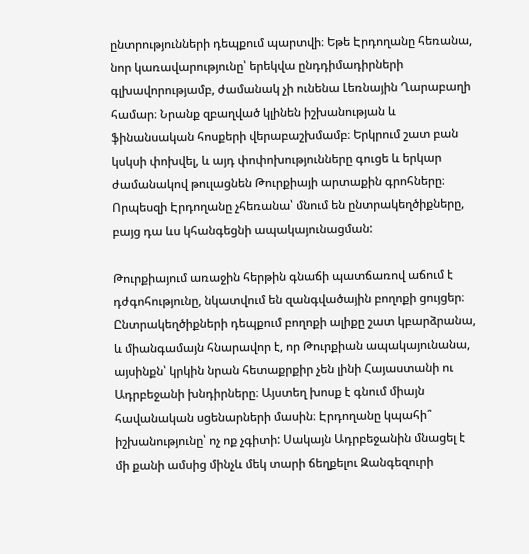ընտրությունների դեպքում պարտվի։ Եթե Էրդողանը հեռանա, նոր կառավարությունը՝ երեկվա ընդդիմադիրների գլխավորությամբ, ժամանակ չի ունենա Լեռնային Ղարաբաղի համար։ Նրանք զբաղված կլինեն իշխանության և ֆինանսական հոսքերի վերաբաշխմամբ։ Երկրում շատ բան կսկսի փոխվել, և այդ փոփոխությունները գուցե և երկար ժամանակով թուլացնեն Թուրքիայի արտաքին գրոհները։ Որպեսզի Էրդողանը չհեռանա՝ մնում են ընտրակեղծիքները, բայց դա ևս կհանգեցնի ապակայունացման:

Թուրքիայում առաջին հերթին գնաճի պատճառով աճում է դժգոհությունը, նկատվում են զանգվածային բողոքի ցույցեր։ Ընտրակեղծիքների դեպքում բողոքի ալիքը շատ կբարձրանա, և միանգամայն հնարավոր է, որ Թուրքիան ապակայունանա, այսինքն՝ կրկին նրան հետաքրքիր չեն լինի Հայաստանի ու Ադրբեջանի խնդիրները։ Այստեղ խոսք է գնում միայն հավանական սցենարների մասին։ Էրդողանը կպահի՞ իշխանությունը՝ ոչ ոք չգիտի: Սակայն Ադրբեջանին մնացել է մի քանի ամսից մինչև մեկ տարի ճեղքելու Զանգեզուրի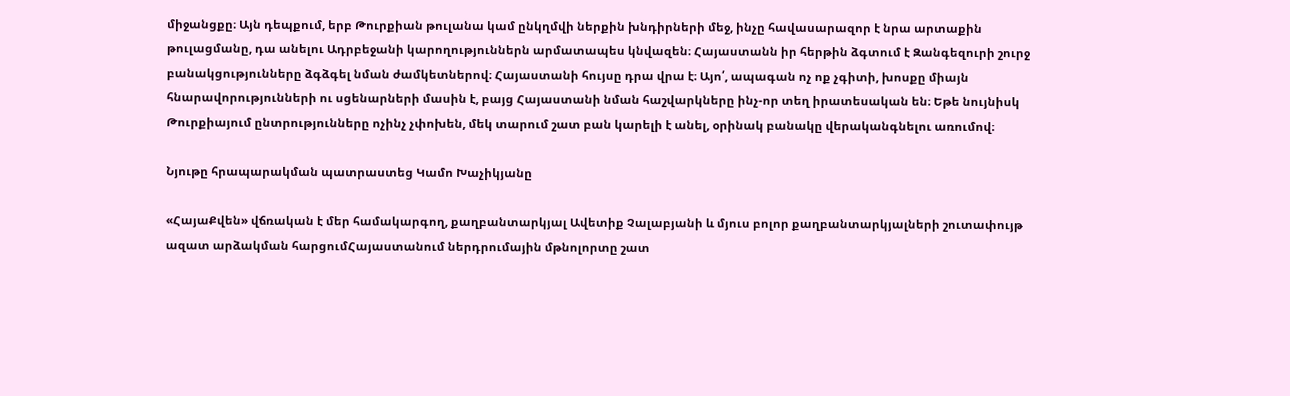միջանցքը։ Այն դեպքում, երբ Թուրքիան թուլանա կամ ընկղմվի ներքին խնդիրների մեջ, ինչը հավասարազոր է նրա արտաքին թուլացմանը, դա անելու Ադրբեջանի կարողություններն արմատապես կնվազեն։ Հայաստանն իր հերթին ձգտում է Զանգեզուրի շուրջ բանակցությունները ձգձգել նման ժամկետներով։ Հայաստանի հույսը դրա վրա է։ Այո՛, ապագան ոչ ոք չգիտի, խոսքը միայն հնարավորությունների ու սցենարների մասին է, բայց Հայաստանի նման հաշվարկները ինչ-որ տեղ իրատեսական են։ Եթե նույնիսկ Թուրքիայում ընտրությունները ոչինչ չփոխեն, մեկ տարում շատ բան կարելի է անել, օրինակ բանակը վերականգնելու առումով։

Նյութը հրապարակման պատրաստեց Կամո Խաչիկյանը

«ՀայաՔվեն» վճռական է մեր համակարգող, քաղբանտարկյալ Ավետիք Չալաբյանի և մյուս բոլոր քաղբանտարկյալների շուտափույթ ազատ արձակման հարցումՀայաստանում ներդրումային մթնոլորտը շատ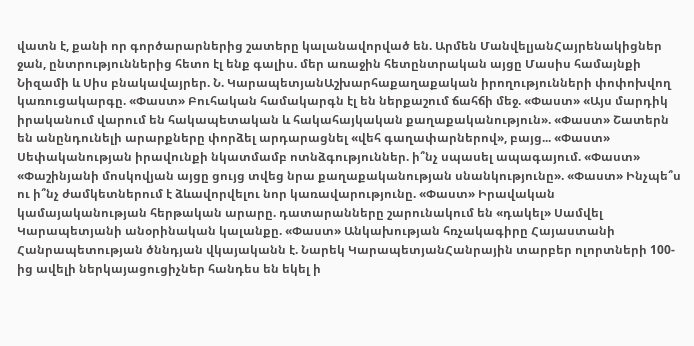վատն է, քանի որ գործարարներից շատերը կալանավորված են. Արմեն ՄանվելյանՀայրենակիցներ ջան, ընտրություններից հետո էլ ենք գալիս. մեր առաջին հետընտրական այցը Մասիս համայնքի Նիզամի և Սիս բնակավայրեր. Ն. ԿարապետյանԱշխարհաքաղաքական իրողությունների փոփոխվող կառուցակարգը. «Փաստ» Բուհական համակարգն էլ են ներքաշում ճահճի մեջ. «Փաստ» «Այս մարդիկ իրականում վարում են հակապետական և հակահայկական քաղաքականություն». «Փաստ» Շատերն են անընդունելի արարքները փորձել արդարացնել «վեհ գաղափարներով», բայց... «Փաստ» Սեփականության իրավունքի նկատմամբ ոտնձգություններ. ի՞նչ սպասել ապագայում. «Փաստ» «Փաշինյանի մոսկովյան այցը ցույց տվեց նրա քաղաքականության սնանկությունը». «Փաստ» Ինչպե՞ս ու ի՞նչ ժամկետներում է ձևավորվելու նոր կառավարությունը. «Փաստ» Իրավական կամայականության հերթական արարը. դատարանները շարունակում են «դակել» Սամվել Կարապետյանի անօրինական կալանքը. «Փաստ» Անկախության հռչակագիրը Հայաստանի Հանրապետության ծննդյան վկայականն է. Նարեկ ԿարապետյանՀանրային տարբեր ոլորտների 100-ից ավելի ներկայացուցիչներ հանդես են եկել ի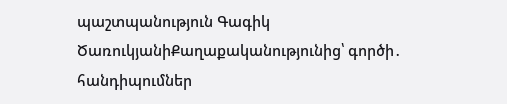պաշտպանություն Գագիկ ԾառուկյանիՔաղաքականությունից՝ գործի․ հանդիպումներ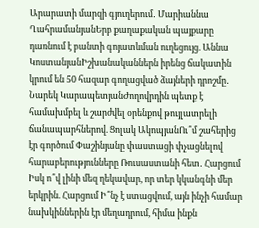Արարատի մարզի գյուղերում․ Մարիաննա ՂահրամանյանԵրբ քաղաքական պայքարը դառնում է բանտի գոյատևման ուղեցույց. Աննա ԿոստանյանԻշխանականներն իրենց ճակատին կրում են 50 հազար գողացված ձայների դրոշմը․ Նարեկ ԿարապետյանԺողովրդին պետք է համախմբել և շարժվել օրենքով թույլատրելի ճանապարհներով. Ցոլակ ԱկոպյանՈւ՞մ շահերից էր գործում Փաշինյանը փաստացի փչացնելով հարաբերությունները Ռուսաստանի հետ․ Հարցում Իսկ ո՞վ լինի մեզ ղեկավար, որ տեր կկանգնի մեր երկրին. Հարցում Ի՞նչ է ստացվում, այն ինչի համար նախկիններին էր մեղադրում, հիմա ինքն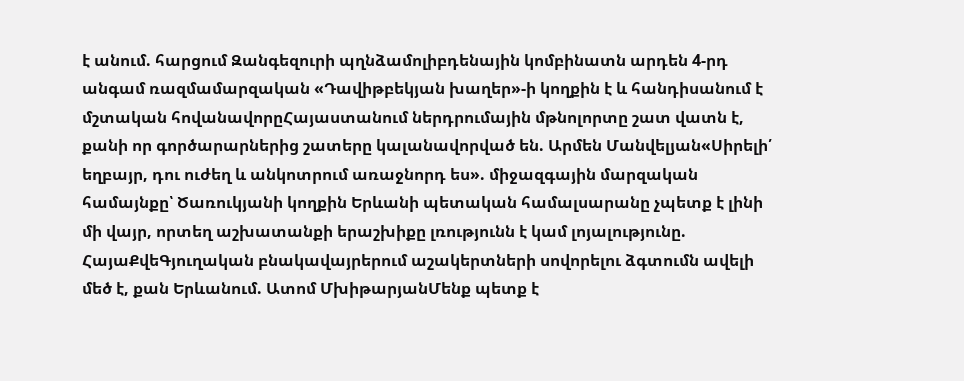է անում. հարցում Զանգեզուրի պղնձամոլիբդենային կոմբինատն արդեն 4-րդ անգամ ռազմամարզական «Դավիթբեկյան խաղեր»-ի կողքին է և հանդիսանում է մշտական հովանավորըՀայաստանում ներդրումային մթնոլորտը շատ վատն է, քանի որ գործարարներից շատերը կալանավորված են. Արմեն Մանվելյան«Սիրելի՛ եղբայր, դու ուժեղ և անկոտրում առաջնորդ ես». միջազգային մարզական համայնքը՝ Ծառուկյանի կողքին Երևանի պետական համալսարանը չպետք է լինի մի վայր, որտեղ աշխատանքի երաշխիքը լռությունն է կամ լոյալությունը. ՀայաՔվեԳյուղական բնակավայրերում աշակերտների սովորելու ձգտումն ավելի մեծ է, քան Երևանում. Ատոմ ՄխիթարյանՄենք պետք է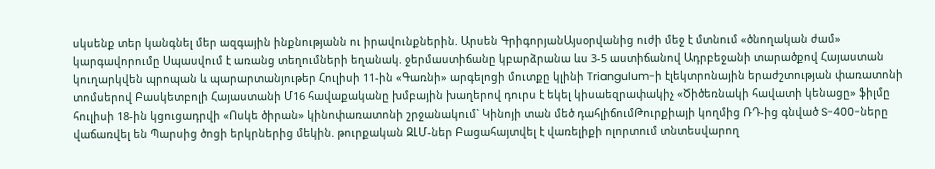սկսենք տեր կանգնել մեր ազգային ինքնությանն ու իրավունքներին. Արսեն ԳրիգորյանԱյսօրվանից ուժի մեջ է մտնում «ծնողական ժամ» կարգավորումը Սպասվում է առանց տեղումների եղանակ. ջերմաստիճանը կբարձրանա ևս 3-5 աստիճանով Ադրբեջանի տարածքով Հայաստան կուղարկվեն պրոպան և պարարտանյութեր Հուլիսի 11-ին «Գառնի» արգելոցի մուտքը կլինի Triangulum-ի էլեկտրոնային երաժշտության փառատոնի տոմսերով Բասկետբոլի Հայաստանի Մ16 հավաքականը խմբային խաղերով դուրս է եկել կիսաեզրափակիչ «Ծիծեռնակի հավատի կենացը» ֆիլմը հուլիսի 18-ին կցուցադրվի «Ոսկե ծիրան» կինոփառատոնի շրջանակում` Կինոյի տան մեծ դահլիճումԹուրքիայի կողմից ՌԴ-ից գնված S-400-ները վաճառվել են Պարսից ծոցի երկրներից մեկին. թուրքական ԶԼՄ-ներ Բացահայտվել է վառելիքի ոլորտում տնտեսվարող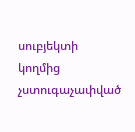սուբյեկտի կողմից չստուգաչափված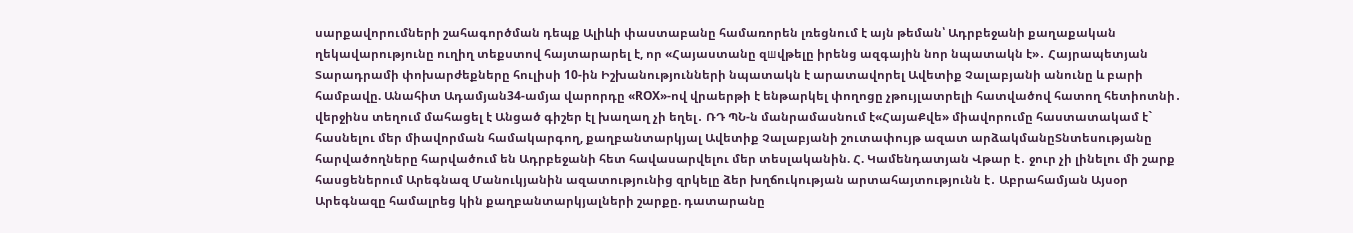սարքավորումների շահագործման դեպք Ալիևի փաստաբանը համառորեն լռեցնում է այն թեման՝ Ադրբեջանի քաղաքական ղեկավարությունը ուղիղ տեքստով հայտարարել է, որ «Հայաստանը զшվթելը իրենց ազգային նոր նպատակն է»․ Հայրապետյան Տարադրամի փոխարժեքները հուլիսի 10-ին Իշխանությունների նպատակն է արատավորել Ավետիք Չալաբյանի անունը և բարի համբավը. Անահիտ Ադամյան34-ամյա վարորդը «ROX»-ով վրաերթի է ենթարկել փողոցը չթույլատրելի հատվածով հատող հետիոտնի․ վերջինս տեղում մահացել է Անցած գիշեր էլ խաղաղ չի եղել․ ՌԴ ՊՆ-ն մանրամասնում է«ՀայաՔվե» միավորումը հաստատակամ է` հասնելու մեր միավորման համակարգող, քաղբանտարկյալ Ավետիք Չալաբյանի շուտափույթ ազատ արձակմանըՏնտեսությանը հարվածողները հարվածում են Ադրբեջանի հետ հավասարվելու մեր տեսլականին. Հ. Կամենդատյան Վթար է․ ջուր չի լինելու մի շարք հասցեներում Արեգնազ Մանուկյանին ազատությունից զրկելը ձեր խղճուկության արտահայտությունն է․ Աբրահամյան Այսօր Արեգնազը համալրեց կին քաղբանտարկյալների շարքը. դատարանը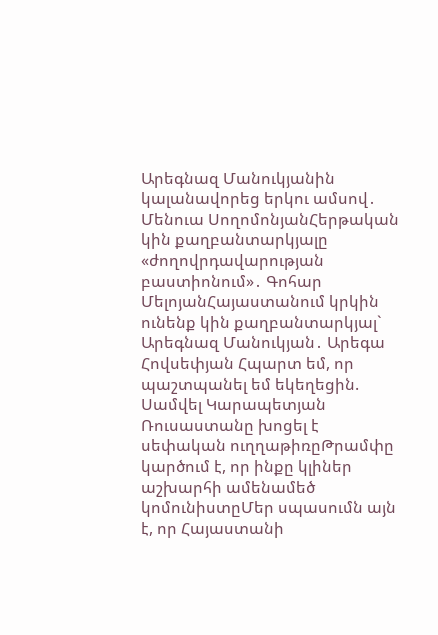Արեգնազ Մանուկյանին կալանավորեց երկու ամսով․ Մենուա ՍողոմոնյանՀերթական կին քաղբանտարկյալը «ժողովրդավարության բաստիոնում»․ Գոհար ՄելոյանՀայաստանում կրկին ունենք կին քաղբանտարկյալ` Արեգնազ Մանուկյան․ Արեգա Հովսեփյան Հպարտ եմ, որ պաշտպանել եմ եկեղեցին. Սամվել Կարապետյան Ռուսաստանը խոցել է սեփական ուղղաթիռըԹրամփը կարծում է, որ ինքը կլիներ աշխարհի ամենամեծ կոմունիստըՄեր սպասումն այն է, որ Հայաստանի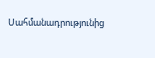Սահմանադրությունից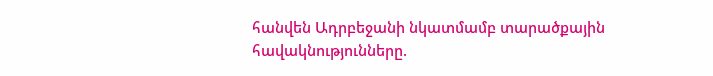հանվեն Ադրբեջանի նկատմամբ տարածքային հավակնությունները.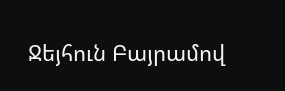Ջեյհուն Բայրամով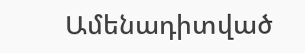Ամենադիտված